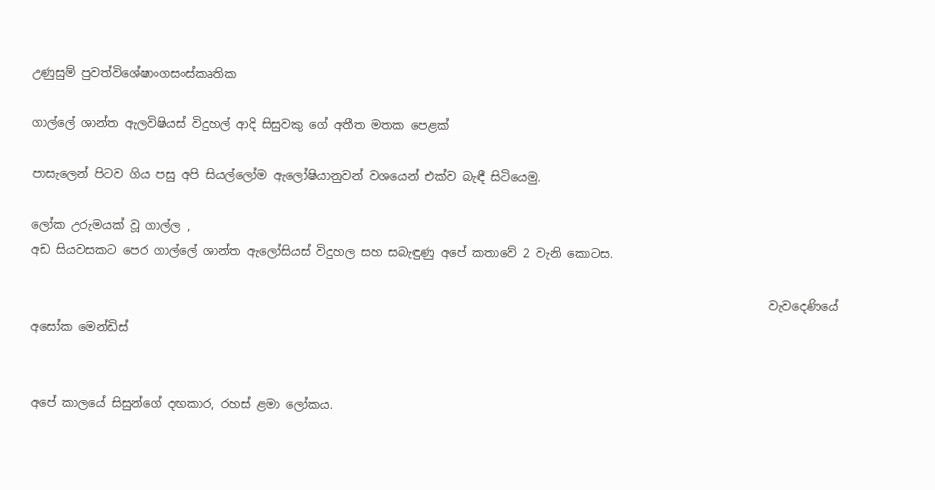උණුසුම් පුවත්විශේෂාංගසංස්කෘතික

ගාල්ලේ ශාන්ත ඇලවිෂියස් විදුහල් ආදි සිසුවකු ගේ අතීත මතක පෙළක්

පාසැලෙන් පිටව ගිය පසු අපි සියල්ලෝම ඇලෝෂියානුවන් වශයෙන් එක්ව බැඳී සිටියෙමු.

ලෝක උරුමයක් වූ ගාල්ල ,
අඩ සියවසකට පෙර ගාල්ලේ ශාන්ත ඇලෝසියස් විදුහල සහ සබැඳුණු අපේ කතාවේ 2 වැනි කොටස.

                                                                                                                           වැවදෙණියේ අසෝක මෙන්ඩිස්


අපේ කාලයේ සිසුන්ගේ දඟකාර, රහස් ළමා ලෝකය.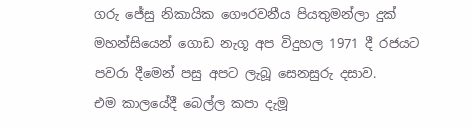ගරු ජේසු නිකායික ගෞරවනීය පියතුමන්ලා දුක් මහන්සියෙන් ගොඩ නැගූ අප විදුහල 1971 දී රජයට පවරා දීමෙන් පසු අපට ලැබූ සෙනසුරු දසාව.
එම කාලයේදී බෙල්ල කපා දැමූ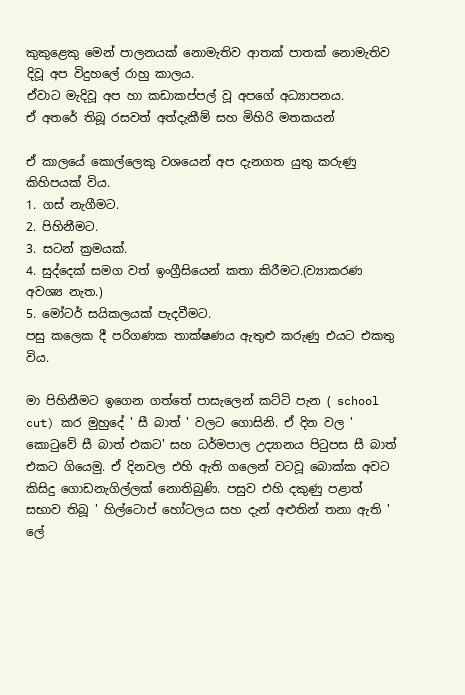කුකුළෙකු මෙන් පාලනයක් නොමැතිව ආතක් පාතක් නොමැතිව දිවූ අප විදුහලේ රාහු කාලය.
ඒවාට මැදිවූ අප හා කඩාකප්පල් වූ අපගේ අධ්‍යාපනය.
ඒ අතරේ තිබූ රසවත් අත්දැකීම් සහ මිහිරි මතකයන්

ඒ කාලයේ කොල්ලෙකු වශයෙන් අප දැනගත යුතු කරුණු කිහිපයක් විය.
1. ගස් නැගීමට.
2. පිහිනීමට.
3. සටන් ක්‍රමයක්.
4. සුද්දෙක් සමග වත් ඉංග්‍රීසියෙන් කතා කිරීමට.(ව්‍යාකරණ අවශ්‍ය නැත.)
5. මෝටර් සයිකලයක් පැදවීමට.
පසු කලෙක දී පරිගණක තාක්ෂණය ඇතුළු කරුණු එයට එකතු විය.

මා පිහිනීමට ඉගෙන ගත්තේ පාසැලෙන් කට්ටි පැන ( school cut) කර මුහුදේ ' සී බාත් ' වලට ගොසිනි. ඒ දින වල ' කොටුවේ සී බාත් එකට' සහ ධර්මපාල උද්‍යානය පිටුපස සී බාත් එකට ගියෙමු. ඒ දිනවල එහි ඇති ගලෙන් වටවූ බොක්ක අවට කිසිදු ගොඩනැගිල්ලක් නොතිබුණි. පසුව එහි දකුණු පළාත් සභාව තිබූ ' හිල්ටොප් හෝටලය සහ දැන් අළුතින් තනා ඇති ' ලේ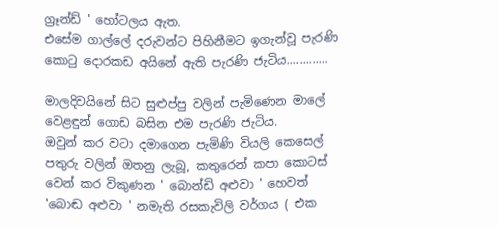ග්‍රෑන්ඩ් ' හෝටලය ඇත.
එසේම ගාල්ලේ දරුවන්ට පිහිනීමට ඉගැන්වූ පැරණි කොටු දොරකඩ අයිනේ ඇති පැරණි ජැටිය.............

මාලදිවයිනේ සිට සුළුප්පු වලින් පැමිණෙන මාලේ වෙළඳුන් ගොඩ බසින එම පැරණි ජැටිය.
ඔවුන් කර වටා දමාගෙන පැමිණි වියලි කෙසෙල් පතුරු වලින් ඔතනු ලැබූ, කතුරෙන් කපා කොටස් වෙන් කර විකුණන ' බොන්ඩි අළුවා ' හෙවත් 'බොඬ අළුවා ' නමැති රසකැවිලි වර්ගය ( එක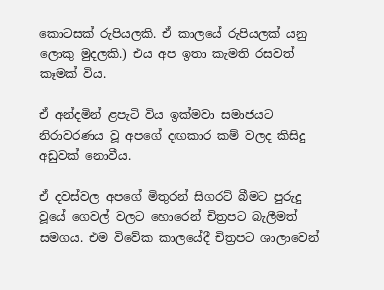කොටසක් රුපියලකි. ඒ කාලයේ රුපියලක් යනු ලොකු මුදලකි.) එය අප ඉතා කැමති රසවත් කෑමක් විය.

ඒ අන්දමින් ළපැටි විය ඉක්මවා සමාජයට නිරාවරණය වූ අපගේ දඟකාර කම් වලද කිසිදු අඩුවක් නොවීය.

ඒ දවස්වල අපගේ මිතුරන් සිගරට් බීමට පුරුදු වූයේ ගෙවල් වලට හොරෙන් චිත්‍රපට බැලීමත් සමගය. එම විවේක කාලයේදී චිත්‍රපට ශාලාවෙන්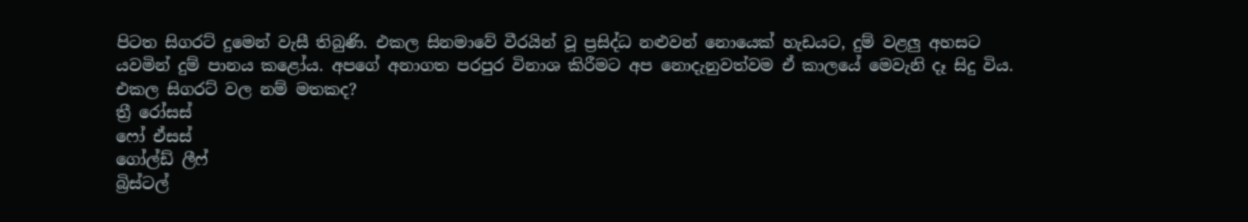පිටත සිගරට් දුමෙන් වැසී තිබුණි. එකල සිනමාවේ වීරයින් වූ ප්‍රසිද්ධ නළුවන් නොයෙක් හැඩයට, දුම් වළලු අහසට යවමින් දුම් පානය කළෝය. අපගේ අනාගත පරපුර විනාශ කිරීමට අප නොදැනුවත්වම ඒ කාලයේ මෙවැනි දෑ සිදු විය. එකල සිගරට් වල නම් මතකද?
ත්‍රී රෝසස්
ෆෝ ඒසස්
ගෝල්ඩ් ලීෆ්
බ්‍රිස්ටල්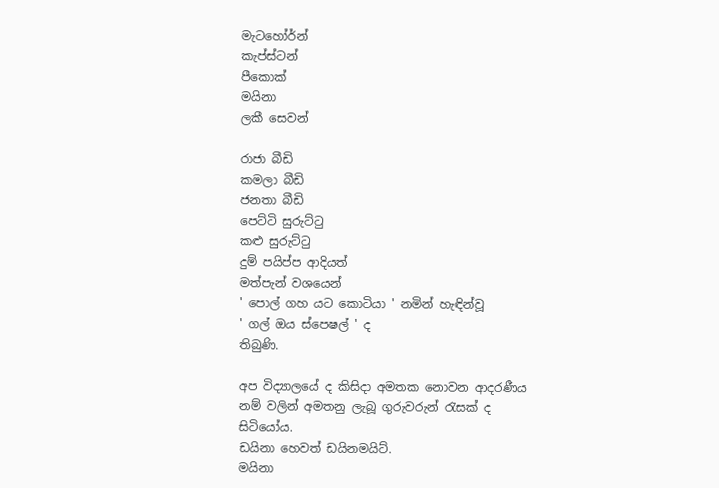මැටහෝර්න්
කැප්ස්ටන්
පීකොක්
මයිනා
ලකී සෙවන්

රාජා බීඩි
කමලා බීඩි
ජනතා බීඩි
පෙට්ටි සුරුට්ටු
කළු සුරුට්ටු
දුම් පයිප්ප ආදියත්
මත්පැන් වශයෙන්
' පොල් ගහ යට කොටියා ' නමින් හැඳින්වූ
' ගල් ඔය ස්පෙෂල් ' ද
තිබුණි.

අප විද්‍යාලයේ ද කිසිදා අමතක නොවන ආදරණීය නම් වලින් අමතනු ලැබූ ගුරුවරුන් රැසක් ද සිටියෝය.
ඩයිනා හෙවත් ඩයිනමයිට්.
මයිනා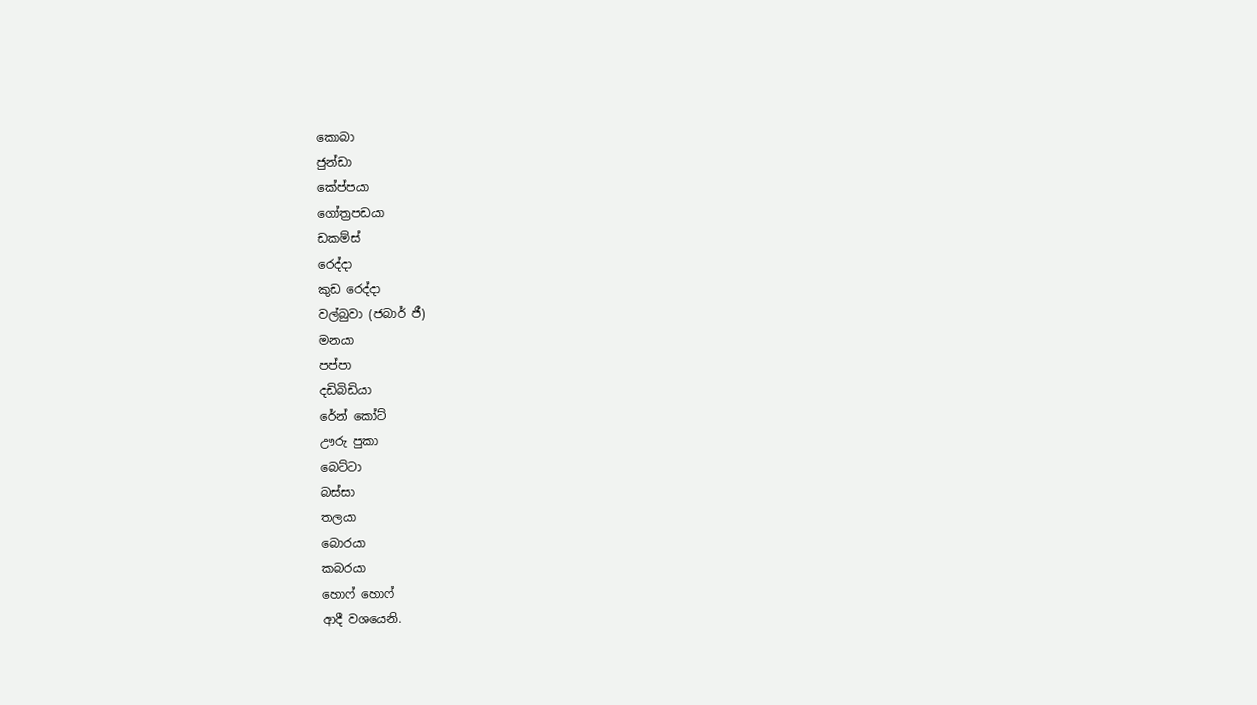කොබා
ජුන්ඩා
කේප්පයා
ගෝත්‍රපඩයා
ඩකම්ස්
රෙද්දා
කුඩ රෙද්දා
වල්බුවා (ජබාර් ජී)
මනයා
පප්පා
දඩිබිඩියා
රේන් කෝට්
ඌරු පුකා
බෙට්ටා
බස්සා
තලයා
බොරයා
කබරයා
හොෆ් හොෆ්
ආදී වශයෙනි.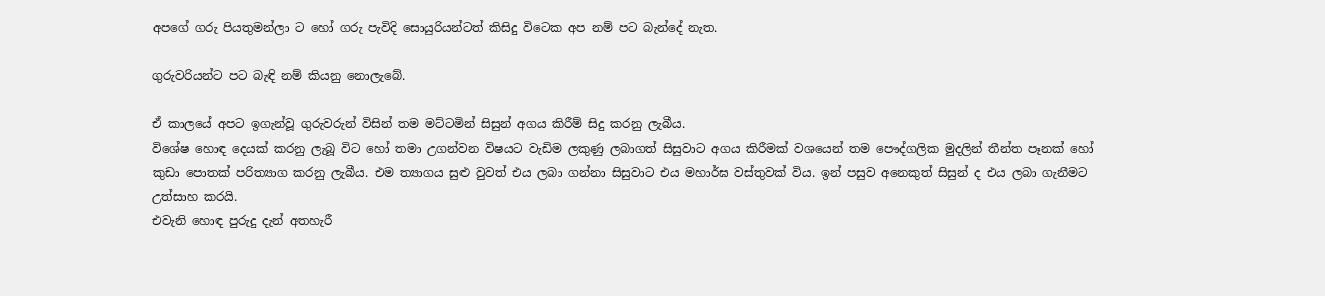අපගේ ගරු පියතුමන්ලා ට හෝ ගරු පැවිදි සොයුරියන්ටත් කිසිදු විටෙක අප නම් පට බැන්දේ නැත.

ගුරුවරියන්ට පට බැඳි නම් කියනු නොලැබේ.

ඒ කාලයේ අපට ඉගැන්වූ ගුරුවරුන් විසින් තම මට්ටමින් සිසුන් අගය කිරීම් සිදු කරනු ලැබීය.
විශේෂ හොඳ දෙයක් කරනු ලැබූ විට හෝ තමා උගන්වන විෂයට වැඩිම ලකුණු ලබාගත් සිසුවාට අගය කිරීමක් වශයෙන් තම පෞද්ගලික මුදලින් තීන්ත පෑනක් හෝ කුඩා පොතක් පරිත්‍යාග කරනු ලැබීය. එම ත්‍යාගය සුළු වුවත් එය ලබා ගන්නා සිසුවාට එය මහාර්ඝ වස්තුවක් විය. ඉන් පසුව අනෙකුත් සිසුන් ද එය ලබා ගැනීමට උත්සාහ කරයි.
එවැනි හොඳ පුරුදු දැන් අතහැරී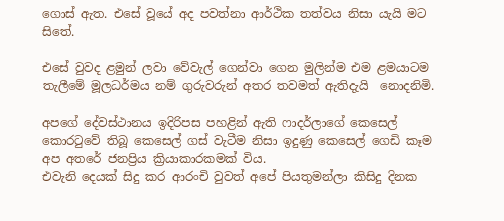ගොස් ඇත. එසේ වූයේ අද පවත්නා ආර්ථික තත්වය නිසා යැයි මට සිතේ.

එසේ වුවද ළමුන් ලවා වේවැල් ගෙන්වා ගෙන මුලින්ම එම ළමයාටම තැලීමේ මූලධර්මය නම් ගුරුවරුන් අතර තවමත් ඇතිදැයි  නොදනිමි.

අපගේ දේවස්ථානය ඉදිරිපස පහළින් ඇති ෆාදර්ලාගේ කෙසෙල් කොරටුවේ තිබූ කෙසෙල් ගස් වැටීම නිසා ඉදුණු කෙසෙල් ගෙඩි කෑම අප අතරේ ජනප්‍රිය ක්‍රියාකාරකමක් විය.
එවැනි දෙයක් සිදු කර ආරංචි වුවත් අපේ පියතුමන්ලා කිසිදු දිනක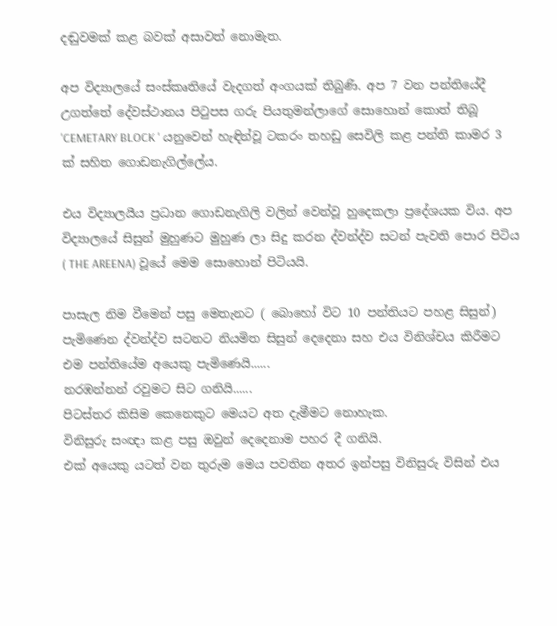දඬුවමක් කළ බවක් අසාවත් නොමැත.

අප විද්‍යාලයේ සංස්කෘතියේ වැදගත් අංගයක් තිබුණි. අප 7 වන පන්තියේදී උගත්තේ දේවස්ථානය පිටුපස ගරු පියතුමන්ලාගේ සොහොන් කොත් තිබූ 'CEMETARY BLOCK ' යනුවෙන් හැඳින්වූ ටකරං තහඩු සෙවිලි කළ පන්ති කාමර 3 ක් සහිත ගොඩනැගිල්ලේය.

එය විද්‍යාලයීය ප්‍රධාන ගොඩනැගිලි වලින් වෙන්වූ හුදෙකලා ප්‍රදේශයක විය. අප විද්‍යාලයේ සිසුන් මුහුණට මුහුණ ලා සිදු කරන ද්වන්ද්ව සටන් පැවති පොර පිටිය ( THE AREENA) වූයේ මෙම සොහොන් පිටියයි.

පාසැල නිම වීමෙන් පසු මෙතැනට ( බොහෝ විට 10 පන්තියට පහළ සිසුන්) පැමිණෙන ද්වන්ද්ව සටනට නියමිත සිසුන් දෙදෙනා සහ එය විනිශ්චය කිරීමට එම පන්තියේම අයෙකු පැමිණෙයි......
නරඹන්නන් රවුමට සිට ගනියි......
පිටස්තර කිසිම කෙනෙකුට මෙයට අත දැමීමට නොහැක.
විනිසුරු සංඥා කළ පසු ඔවුන් දෙදෙනාම පහර දී ගනියි.
එක් අයෙකු යටත් වන තුරුම මෙය පවතින අතර ඉන්පසු විනිසුරු විසින් එය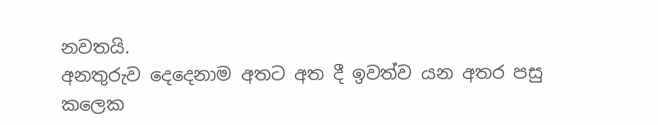නවතයි.
අනතුරුව දෙදෙනාම අතට අත දී ඉවත්ව යන අතර පසු කලෙක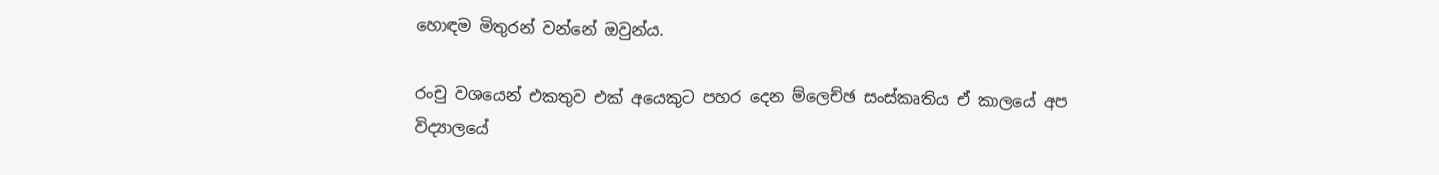හොඳම මිතුරන් වන්නේ ඔවුන්ය.

රංචු වශයෙන් එකතුව එක් අයෙකුට පහර දෙන ම්ලෙච්ඡ සංස්කෘතිය ඒ කාලයේ අප විද්‍යාලයේ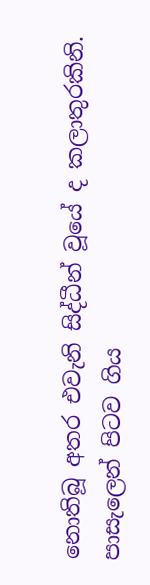නොතිබූ අතර එවැනි සිද්ධීන් වූයේ ද කලාතුරකිනි.
පාසැලෙන් පිටව ගිය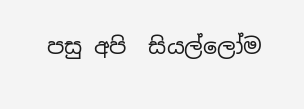පසු අපි  සියල්ලෝම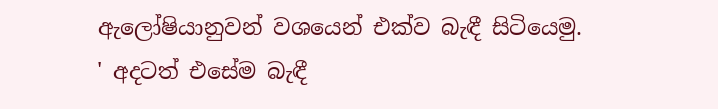ඇලෝෂියානුවන් වශයෙන් එක්ව බැඳී සිටියෙමු.
' අදටත් එසේම බැඳී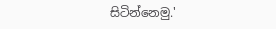සිටින්නෙමු.'